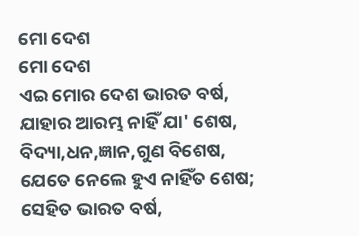ମୋ ଦେଶ
ମୋ ଦେଶ
ଏଇ ମୋର ଦେଶ ଭାରତ ବର୍ଷ,
ଯାହାର ଆରମ୍ଭ ନାହିଁ ଯା' ଶେଷ,
ବିଦ୍ୟା,ଧନ,ଜ୍ଞାନ,ଗୁଣ ବିଶେଷ,
ଯେତେ ନେଲେ ହୁଏ ନାହିଁତ ଶେଷ;
ସେହିତ ଭାରତ ବର୍ଷ,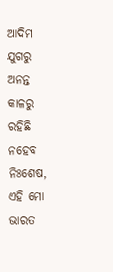ଆଦିମ ଯୁଗରୁ ଅନନ୍ତ କାଳରୁ
ରହିଛି ନହେବ ନିଃଶେଷ, ଏହି ମୋ ଭାରତ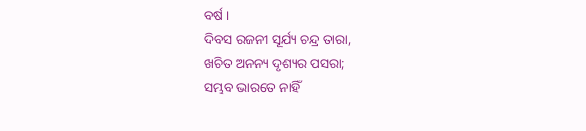ବର୍ଷ ।
ଦିବସ ରଜନୀ ସୂର୍ଯ୍ୟ ଚନ୍ଦ୍ର ତାରା,
ଖଚିତ ଅନନ୍ୟ ଦୃଶ୍ୟର ପସରା;
ସମ୍ଭବ ଭାରତେ ନାହିଁ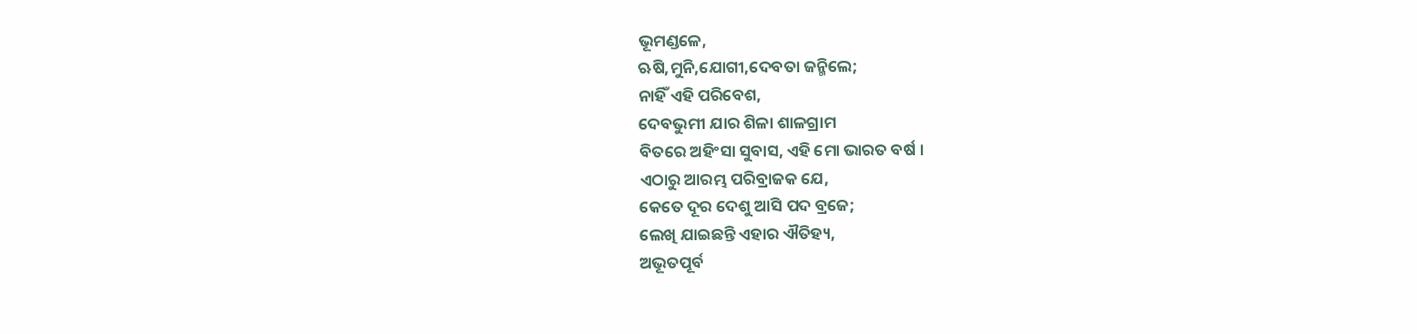ଭୂମଣ୍ଡଳେ,
ଋଷି,ମୁନି,ଯୋଗୀ,ଦେବତା ଜନ୍ମିଲେ;
ନାହିଁ ଏହି ପରିବେଶ,
ଦେବଭୁମୀ ଯାର ଶିଳା ଶାଳଗ୍ରାମ
ବିତରେ ଅହିଂସା ସୁବାସ, ଏହି ମୋ ଭାରତ ବର୍ଷ ।
ଏଠାରୁ ଆରମ୍ଭ ପରିବ୍ରାଜକ ଯେ,
କେତେ ଦୂର ଦେଶୁ ଆସି ପଦ ବ୍ରଜେ;
ଲେଖି ଯାଇଛନ୍ତି ଏହାର ଐତିହ୍ୟ,
ଅଭୂତପୂର୍ବ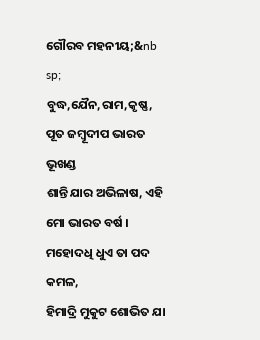ଗୌରବ ମହନୀୟ;&nb
sp;
ବୁଦ୍ଧ,ଯୈନ,ରାମ,କୃଷ୍ଣ,
ପୂତ ଜମ୍ଵୂଦୀପ ଭାରତ ଭୂଖଣ୍ଡ
ଶାନ୍ତି ଯାର ଅଭିଳାଷ, ଏହି ମୋ ଭାରତ ବର୍ଷ ।
ମହୋଦଧି ଧୁଏ ତା ପଦ କମଳ,
ହିମାଦ୍ରି ମୁକୁଟ ଶୋଭିତ ଯା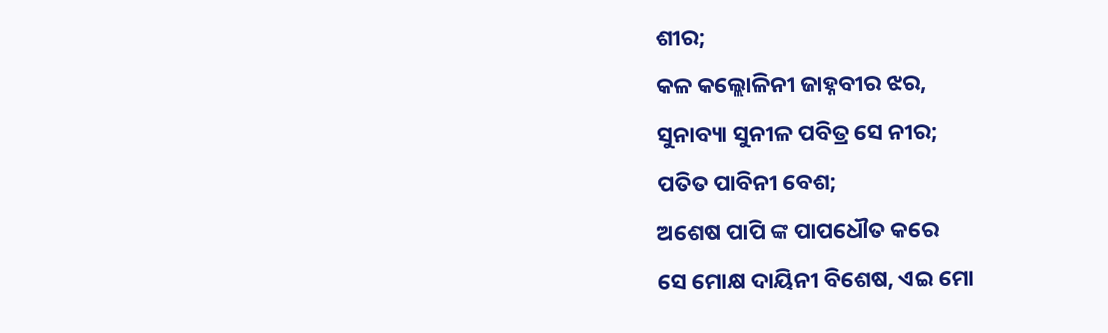ଶୀର;
କଳ କଲ୍ଲୋଳିନୀ ଜାହ୍ନବୀର ଝର,
ସୁନାବ୍ୟା ସୁନୀଳ ପବିତ୍ର ସେ ନୀର;
ପତିତ ପାବିନୀ ବେଶ;
ଅଶେଷ ପାପି ଙ୍କ ପାପଧୌତ କରେ
ସେ ମୋକ୍ଷ ଦାୟିନୀ ବିଶେଷ, ଏଇ ମୋ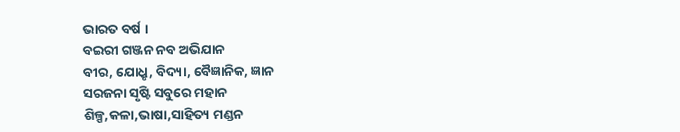ଭାରତ ବର୍ଷ ।
ବଇରୀ ଗଞ୍ଜନ ନବ ଅଭିଯାନ
ବୀର, ଯୋଧ୍ରୃ, ବିଦ୍ୟା, ବୈଜ୍ଞାନିକ, ଜ୍ଞାନ
ସରଜନା ସୃଷ୍ଟି ସବୁରେ ମହାନ
ଶିଳ୍ପ,କଳା,ଭାଷା,ସାହିତ୍ୟ ମଣ୍ଡନ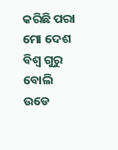କରିଛି ପରା ମୋ ଦେଶ
ବିଶ୍ଵ ଗୁରୁ ବୋଲି ଉଡେ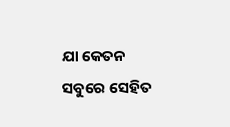ଯା କେତନ
ସବୁରେ ସେହିତ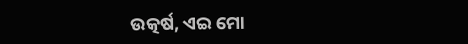ଉତ୍କର୍ଷ, ଏଇ ମୋ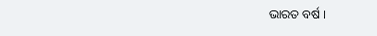ଭାରତ ବର୍ଷ ।